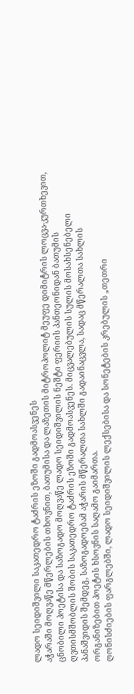ლადო სეიდიშვილი საკათედრო ტაძრის ეზოში გადმოასვენეს
აჭარაში მოღვაწე მწერლების თხოვნით, ბათუმისა და ლაზეთის მიტროპოლიტ მეუფე დიმიტრის ლოცვა-კურთხევით, ცნობილი პოეტისა და საზოგადო მოღვაწე ლადო სეიდიშვილის ნეშტი ფერიის პანთეონიდან ბათუმის ღვთისმშობლის შობის საკათედრო ტაძრის ეზოში გადმოასვენეს. მიცვალებულის სულის მოსახსენებელი პანაშვიდის შემდეგ, საზოგადოებამ აჭარის მწერალთა სახლში გადაინაცვლა, სადაც მწერალთა სახლის ორგანიზებით პოეტის ხსოვნის საღამო გაიმართა.
ღონისძიების ფარგლებში, ლადო სეიდიშვილის ლექსებისა და სონეტების კრებულის „თეთრი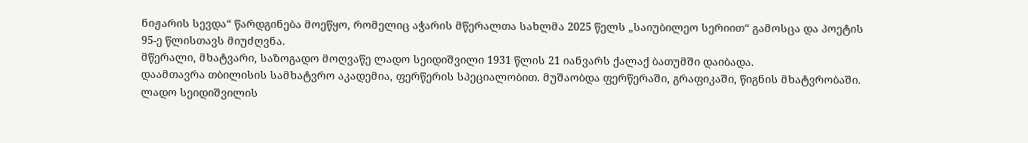ნიჟარის სევდა“ წარდგინება მოეწყო, რომელიც აჭარის მწერალთა სახლმა 2025 წელს „საიუბილეო სერიით“ გამოსცა და პოეტის 95-ე წლისთავს მიუძღვნა.
მწერალი, მხატვარი, საზოგადო მოღვაწე ლადო სეიდიშვილი 1931 წლის 21 იანვარს ქალაქ ბათუმში დაიბადა.
დაამთავრა თბილისის სამხატვრო აკადემია, ფერწერის სპეციალობით. მუშაობდა ფერწერაში, გრაფიკაში, წიგნის მხატვრობაში.
ლადო სეიდიშვილის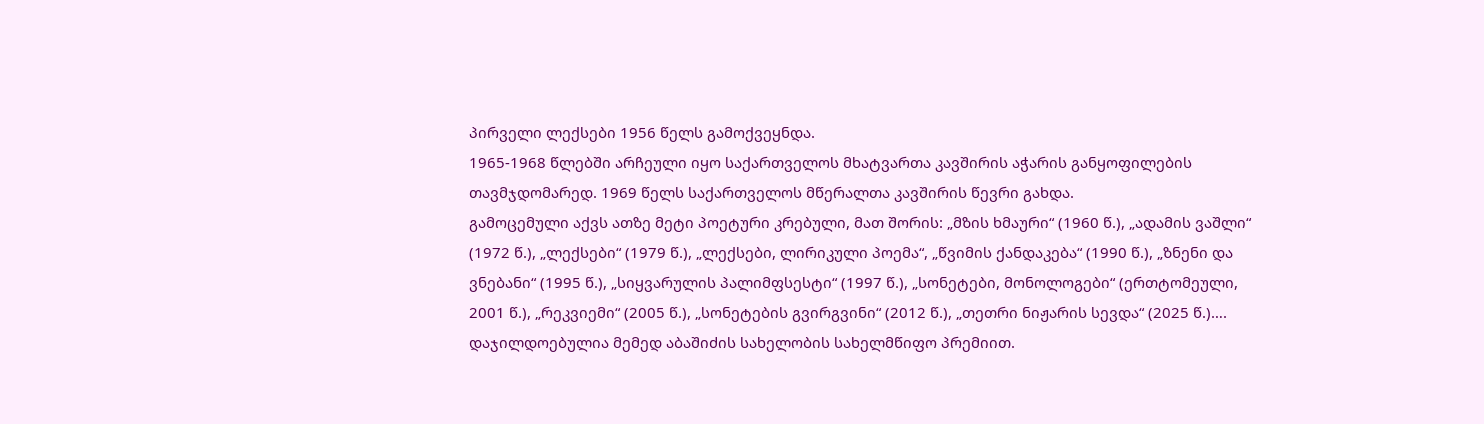პირველი ლექსები 1956 წელს გამოქვეყნდა.
1965-1968 წლებში არჩეული იყო საქართველოს მხატვართა კავშირის აჭარის განყოფილების თავმჯდომარედ. 1969 წელს საქართველოს მწერალთა კავშირის წევრი გახდა.
გამოცემული აქვს ათზე მეტი პოეტური კრებული, მათ შორის: „მზის ხმაური“ (1960 წ.), „ადამის ვაშლი“ (1972 წ.), „ლექსები“ (1979 წ.), „ლექსები, ლირიკული პოემა“, „წვიმის ქანდაკება“ (1990 წ.), „ზნენი და ვნებანი“ (1995 წ.), „სიყვარულის პალიმფსესტი“ (1997 წ.), „სონეტები, მონოლოგები“ (ერთტომეული, 2001 წ.), „რეკვიემი“ (2005 წ.), „სონეტების გვირგვინი“ (2012 წ.), „თეთრი ნიჟარის სევდა“ (2025 წ.)….
დაჯილდოებულია მემედ აბაშიძის სახელობის სახელმწიფო პრემიით.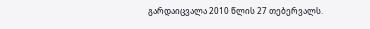გარდაიცვალა 2010 წლის 27 თებერვალს.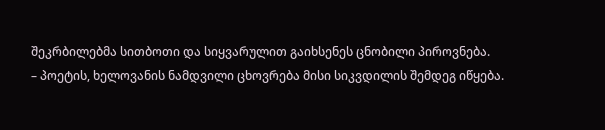შეკრბილებმა სითბოთი და სიყვარულით გაიხსენეს ცნობილი პიროვნება.
– პოეტის, ხელოვანის ნამდვილი ცხოვრება მისი სიკვდილის შემდეგ იწყება.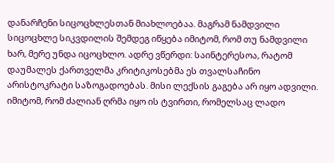დანარჩენი სიცოცხლესთან მიახლოებაა. მაგრამ ნამდვილი სიცოცხლე სიკვდილის შემდეგ იწყება იმიტომ, რომ თუ ნამდვილი ხარ, მერე უნდა იცოცხლო. ადრე ვწერდი: საინტერესოა, რატომ დაუმალეს ქართველმა კრიტიკოსებმა ეს თვალსაჩინო არისტოკრატი საზოგადოებას. მისი ლექსის გაგება არ იყო ადვილი. იმიტომ, რომ ძალიან ღრმა იყო ის ტვირთი, რომელსაც ლადო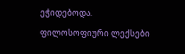ეჭიდებოდა. ფილოსოფიური ლექსები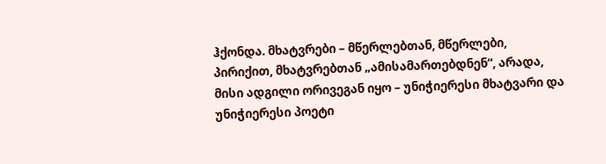ჰქონდა. მხატვრები – მწერლებთან, მწერლები, პირიქით, მხატვრებთან „ამისამართებდნენ“, არადა, მისი ადგილი ორივეგან იყო – უნიჭიერესი მხატვარი და უნიჭიერესი პოეტი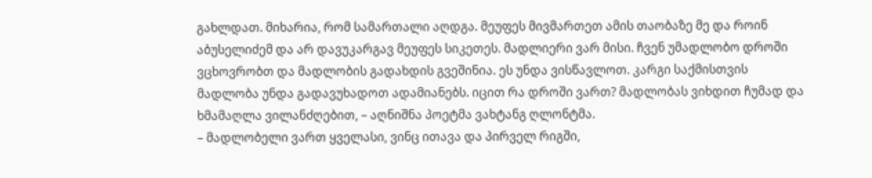გახლდათ. მიხარია, რომ სამართალი აღდგა. მეუფეს მივმართეთ ამის თაობაზე მე და როინ აბუსელიძემ და არ დავუკარგავ მეუფეს სიკეთეს. მადლიერი ვარ მისი. ჩვენ უმადლობო დროში ვცხოვრობთ და მადლობის გადახდის გვეშინია. ეს უნდა ვისწავლოთ. კარგი საქმისთვის მადლობა უნდა გადავუხადოთ ადამიანებს. იცით რა დროში ვართ? მადლობას ვიხდით ჩუმად და ხმამაღლა ვილანძღებით, – აღნიშნა პოეტმა ვახტანგ ღლონტმა.
– მადლობელი ვართ ყველასი, ვინც ითავა და პირველ რიგში,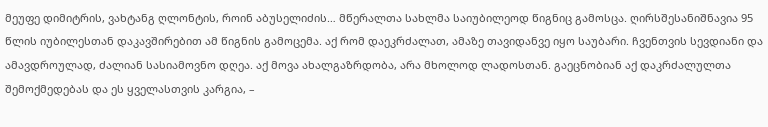მეუფე დიმიტრის, ვახტანგ ღლონტის, როინ აბუსელიძის… მწერალთა სახლმა საიუბილეოდ წიგნიც გამოსცა. ღირსშესანიშნავია 95 წლის იუბილესთან დაკავშირებით ამ წიგნის გამოცემა. აქ რომ დაეკრძალათ, ამაზე თავიდანვე იყო საუბარი. ჩვენთვის სევდიანი და ამავდროულად, ძალიან სასიამოვნო დღეა. აქ მოვა ახალგაზრდობა, არა მხოლოდ ლადოსთან. გაეცნობიან აქ დაკრძალულთა შემოქმედებას და ეს ყველასთვის კარგია, –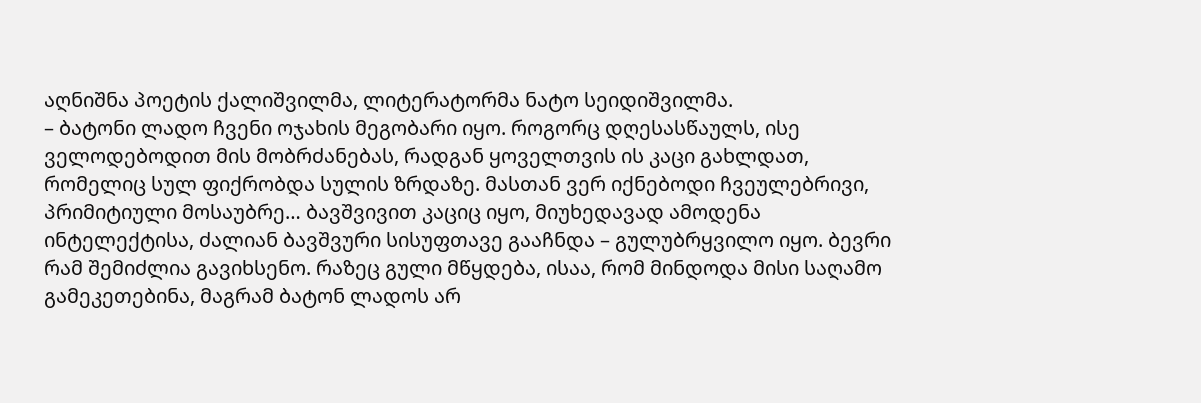აღნიშნა პოეტის ქალიშვილმა, ლიტერატორმა ნატო სეიდიშვილმა.
– ბატონი ლადო ჩვენი ოჯახის მეგობარი იყო. როგორც დღესასწაულს, ისე ველოდებოდით მის მობრძანებას, რადგან ყოველთვის ის კაცი გახლდათ, რომელიც სულ ფიქრობდა სულის ზრდაზე. მასთან ვერ იქნებოდი ჩვეულებრივი, პრიმიტიული მოსაუბრე… ბავშვივით კაციც იყო, მიუხედავად ამოდენა ინტელექტისა, ძალიან ბავშვური სისუფთავე გააჩნდა – გულუბრყვილო იყო. ბევრი რამ შემიძლია გავიხსენო. რაზეც გული მწყდება, ისაა, რომ მინდოდა მისი საღამო გამეკეთებინა, მაგრამ ბატონ ლადოს არ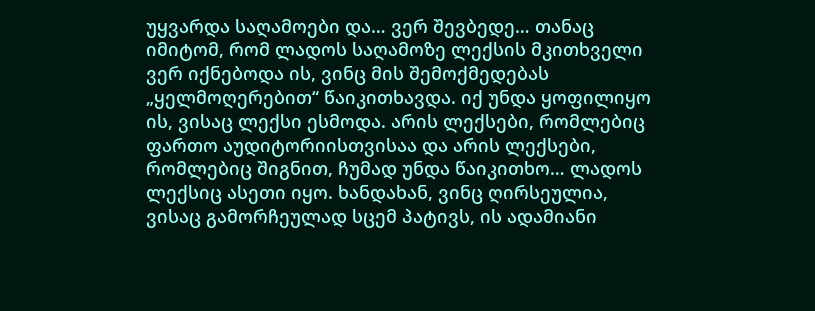უყვარდა საღამოები და… ვერ შევბედე… თანაც იმიტომ, რომ ლადოს საღამოზე ლექსის მკითხველი ვერ იქნებოდა ის, ვინც მის შემოქმედებას „ყელმოღერებით“ წაიკითხავდა. იქ უნდა ყოფილიყო ის, ვისაც ლექსი ესმოდა. არის ლექსები, რომლებიც ფართო აუდიტორიისთვისაა და არის ლექსები, რომლებიც შიგნით, ჩუმად უნდა წაიკითხო… ლადოს ლექსიც ასეთი იყო. ხანდახან, ვინც ღირსეულია, ვისაც გამორჩეულად სცემ პატივს, ის ადამიანი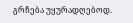გრჩება უყურადღებოდ.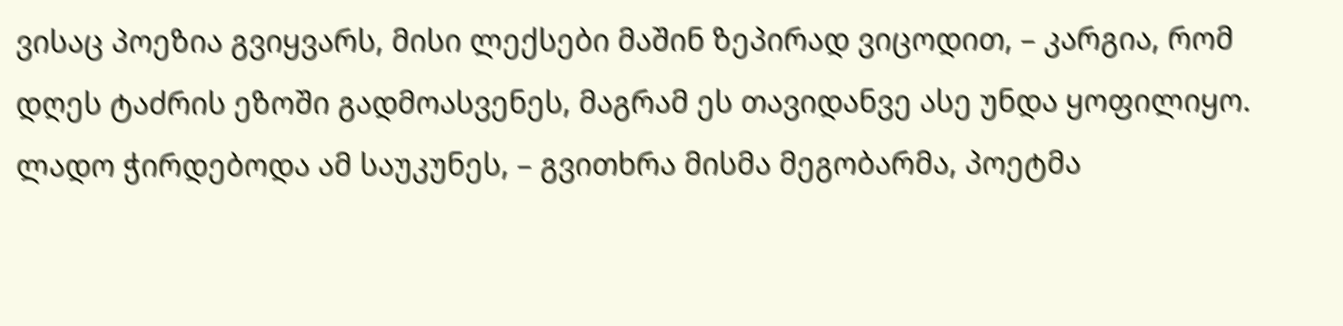ვისაც პოეზია გვიყვარს, მისი ლექსები მაშინ ზეპირად ვიცოდით, – კარგია, რომ დღეს ტაძრის ეზოში გადმოასვენეს, მაგრამ ეს თავიდანვე ასე უნდა ყოფილიყო. ლადო ჭირდებოდა ამ საუკუნეს, – გვითხრა მისმა მეგობარმა, პოეტმა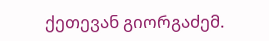ქეთევან გიორგაძემ.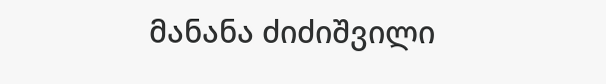მანანა ძიძიშვილი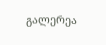გალერეა